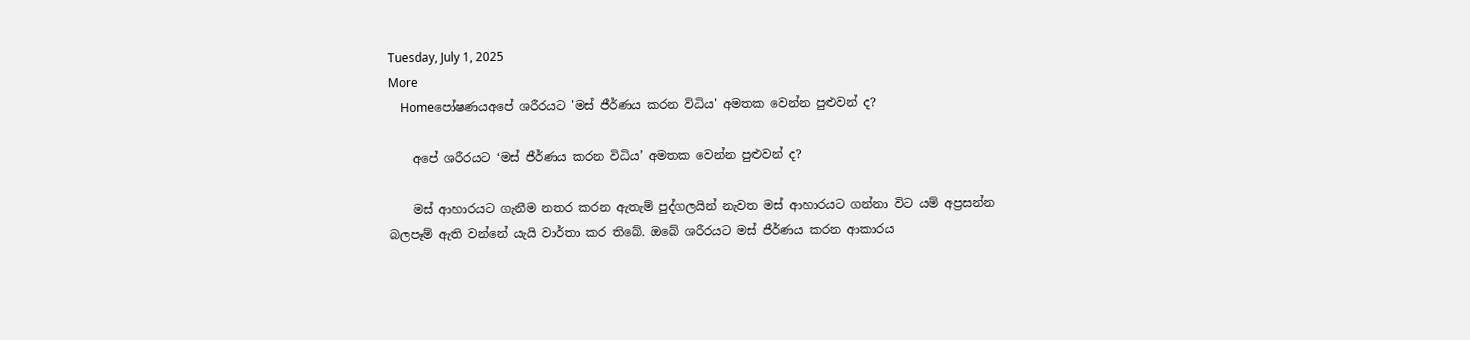Tuesday, July 1, 2025
More
    Homeපෝෂණයඅපේ ශරීරයට 'මස් ජීර්ණය කරන විධිය' අමතක වෙන්න පුළුවන් ද?

    අපේ ශරීරයට ‘මස් ජීර්ණය කරන විධිය’ අමතක වෙන්න පුළුවන් ද?

    මස් ආහාරයට ගැනීම නතර කරන ඇතැම් පුද්ගලයින් නැවත මස් ආහාරයට ගන්නා විට යම් අප්‍රසන්න බලපෑම් ඇති වන්නේ යැයි වාර්තා කර තිබේ. ඔබේ ශරීරයට මස් ජීර්ණය කරන ආකාරය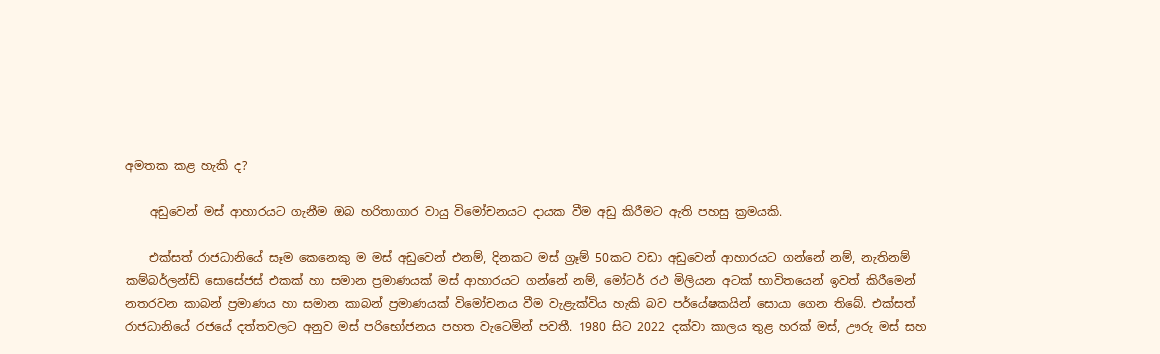අමතක කළ හැකි ද?

    අඩුවෙන් මස් ආහාරයට ගැනීම ඔබ හරිතාගාර වායු විමෝචනයට දායක වීම අඩු කිරීමට ඇති පහසු ක්‍රමයකි.

    එක්සත් රාජධානියේ සෑම කෙනෙකු ම මස් අඩුවෙන් එනම්, දිනකට මස් ග්‍රෑම් 50කට වඩා අඩුවෙන් ආහාරයට ගන්නේ නම්, නැතිනම් කම්බර්ලන්ඩ් සොසේජස් එකක් හා සමාන ප්‍රමාණයක් මස් ආහාරයට ගන්නේ නම්, මෝටර් රථ මිලියන අටක් භාවිතයෙන් ඉවත් කිරීමෙන් නතරවන කාබන් ප්‍රමාණය හා සමාන කාබන් ප්‍රමාණයක් විමෝචනය වීම වැළැක්විය හැකි බව පර්යේෂකයින් සොයා ගෙන තිබේ. එක්සත් රාජධානියේ රජයේ දත්තවලට අනුව මස් පරිභෝජනය පහත වැටෙමින් පවතී. 1980 සිට 2022 දක්වා කාලය තුළ හරක් මස්, ඌරු මස් සහ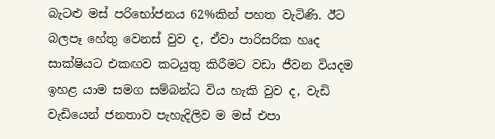බැටළු මස් පරිභෝජනය 62%කින් පහත වැටිණි. ඊට බලපෑ හේතු වෙනස් වුව ද, ඒවා පාරිසරික හෘද සාක්ෂියට එකඟව කටයුතු කිරීමට වඩා ජීවන වියදම ඉහළ යාම සමග සම්බන්ධ විය හැකි වුව ද, වැඩි වැඩියෙන් ජනතාව පැහැදිලිව ම මස් එපා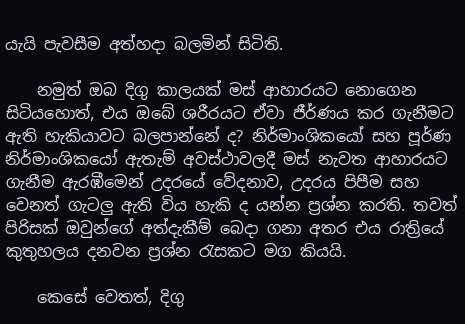යැයි පැවසීම අත්හදා බලමින් සිටිති.

    නමුත් ඔබ දිගු කාලයක් මස් ආහාරයට නොගෙන සිටියහොත්, එය ඔබේ ශරීරයට ඒවා ජීර්ණය කර ගැනීමට ඇති හැකියාවට බලපාන්නේ ද? නිර්මාංශිකයෝ සහ පූර්ණ නිර්මාංශිකයෝ ඇතැම් අවස්ථාවලදී මස් නැවත ආහාරයට ගැනීම ඇරඹීමෙන් උදරයේ වේදනාව, උදරය පිපීම සහ වෙනත් ගැටලු ඇති විය හැකි ද යන්න ප්‍රශ්න කරති. තවත් පිරිසක් ඔවුන්ගේ අත්දැකීම් බෙදා ගනා අතර එය රාත්‍රියේ කුතුහලය දනවන ප්‍රශ්න රැසකට මග කියයි.

    කෙසේ වෙතත්, දිගු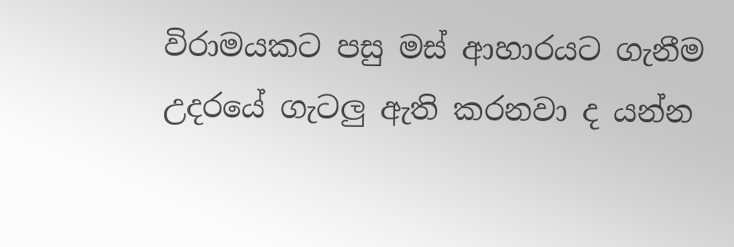විරාමයකට පසු මස් ආහාරයට ගැනීම උදරයේ ගැටලු ඇති කරනවා ද යන්න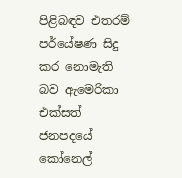පිළිබඳව එතරම් පර්යේෂණ සිදු කර නොමැති බව ඇමෙරිකා එක්සත් ජනපදයේ කෝනෙල්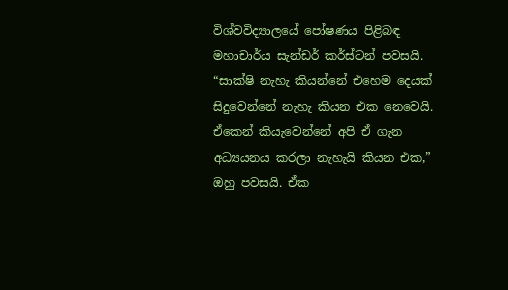විශ්වවිද්‍යාලයේ පෝෂණය පිළිබඳ මහාචාර්ය සැන්ඩර් කර්ස්ටන් පවසයි. “සාක්ෂි නැහැ කියන්නේ එහෙම දෙයක් සිදුවෙන්නේ නැහැ කියන එක නෙවෙයි. ඒකෙන් කියැවෙන්නේ අපි ඒ ගැන අධ්‍යයනය කරලා නැහැයි කියන එක,” ඔහු පවසයි. ඒක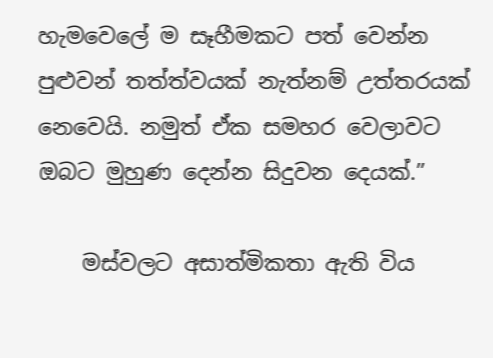හැමවෙලේ ම සෑහීමකට පත් වෙන්න පුළුවන් තත්ත්වයක් නැත්නම් උත්තරයක් නෙවෙයි. නමුත් ඒක සමහර වෙලාවට ඔබට මුහුණ දෙන්න සිදුවන දෙයක්.”

    මස්වලට අසාත්මිකතා ඇති විය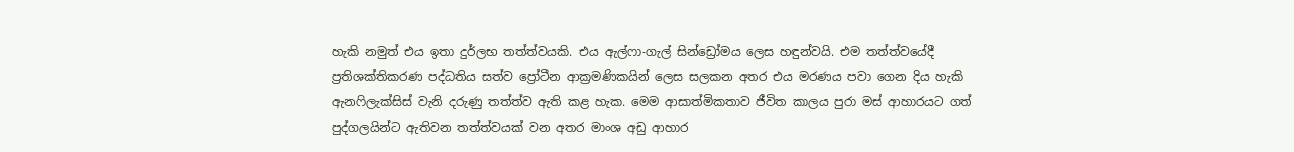හැකි නමුත් එය ඉතා දුර්ලභ තත්ත්වයකි. එය ඇල්ෆා-ගැල් සින්ඩ්‍රෝමය ලෙස හඳුන්වයි. එම තත්ත්වයේදී ප්‍රතිශක්තිකරණ පද්ධතිය සත්ව ප්‍රෝටීන ආක්‍රමණිකයින් ලෙස සලකන අතර එය මරණය පවා ගෙන දිය හැකි ඇනෆිලැක්සිස් වැනි දරුණු තත්ත්ව ඇති කළ හැක. මෙම ආසාත්මිකතාව ජීවිත කාලය පුරා මස් ආහාරයට ගත් පුද්ගලයින්ට ඇතිවන තත්ත්වයක් වන අතර මාංශ අඩු ආහාර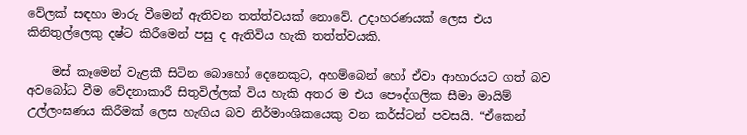වේලක් සඳහා මාරු වීමෙන් ඇතිවන තත්ත්වයක් නොවේ. උදාහරණයක් ලෙස එය කිනිතුල්ලෙකු දෂ්ට කිරීමෙන් පසු ද ඇතිවිය හැකි තත්ත්වයකි.

    මස් කෑමෙන් වැළකී සිටින බොහෝ දෙනෙකුට, අහම්බෙන් හෝ ඒවා ආහාරයට ගත් බව අවබෝධ වීම වේදනාකාරී සිතුවිල්ලක් විය හැකි අතර ම එය පෞද්ගලික සීමා මායිම් උල්ලංඝණය කිරීමක් ලෙස හැඟිය බව නිර්මාංශිකයෙකු වන කර්ස්ටන් පවසයි. “ඒකෙන්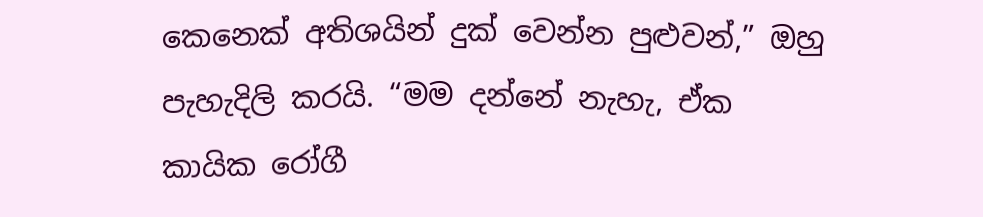කෙනෙක් අතිශයින් දුක් වෙන්න පුළුවන්,” ඔහු පැහැදිලි කරයි. “මම දන්නේ නැහැ, ඒක කායික රෝගී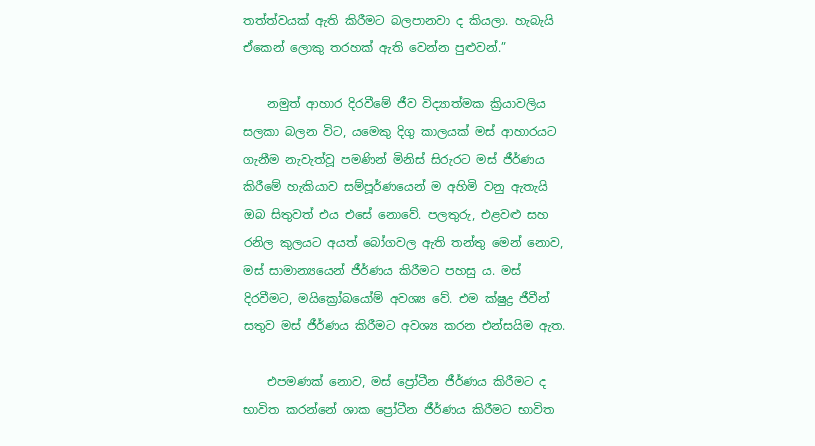තත්ත්වයක් ඇති කිරීමට බලපානවා ද කියලා. හැබැයි ඒකෙන් ලොකු තරහක් ඇති වෙන්න පුළුවන්.”

    නමුත් ආහාර දිරවීමේ ජීව විද්‍යාත්මක ක්‍රියාවලිය සලකා බලන විට, යමෙකු දිගු කාලයක් මස් ආහාරයට ගැනීම නැවැත්වූ පමණින් මිනිස් සිරුරට මස් ජීර්ණය කිරීමේ හැකියාව සම්පූර්ණයෙන් ම අහිමි වනු ඇතැයි ඔබ සිතුවත් එය එසේ නොවේ. පලතුරු, එළවළු සහ රනිල කුලයට අයත් බෝගවල ඇති තන්තු මෙන් නොව, මස් සාමාන්‍යයෙන් ජීර්ණය කිරීමට පහසු ය. මස් දිරවීමට, මයික්‍රෝබයෝම් අවශ්‍ය වේ. එම ක්ෂුද්‍ර ජීවීන් සතුව මස් ජීර්ණය කිරීමට අවශ්‍ය කරන එන්සයිම ඇත.

    එපමණක් නොව, මස් ප්‍රෝටීන ජීර්ණය කිරීමට ද භාවිත කරන්නේ ශාක ප්‍රෝටීන ජීර්ණය කිරීමට භාවිත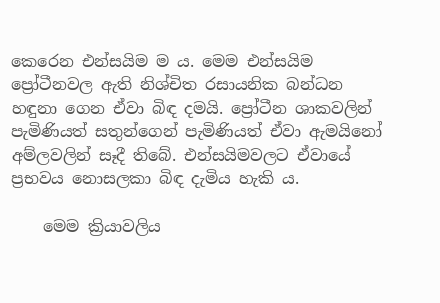කෙරෙන එන්සයිම ම ය. මෙම එන්සයිම ප්‍රෝටීනවල ඇති නිශ්චිත රසායනික බන්ධන හඳුනා ගෙන ඒවා බිඳ දමයි. ප්‍රෝටීන ශාකවලින් පැමිණියත් සතුන්ගෙන් පැමිණියත් ඒවා ඇමයිනෝ අම්ලවලින් සෑදී තිබේ. එන්සයිමවලට ඒවායේ ප්‍රභවය නොසලකා බිඳ දැමිය හැකි ය.

    මෙම ක්‍රියාවලිය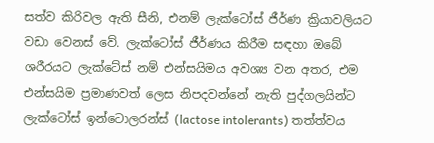සත්ව කිරිවල ඇති සීනි, එනම් ලැක්ටෝස් ජීර්ණ ක්‍රියාවලියට වඩා වෙනස් වේ. ලැක්ටෝස් ජීර්ණය කිරීම සඳහා ඔබේ ශරීරයට ලැක්ටේස් නම් එන්සයිමය අවශ්‍ය වන අතර, එම එන්සයිම ප්‍රමාණවත් ලෙස නිපදවන්නේ නැති පුද්ගලයින්ට ලැක්ටෝස් ඉන්ටොලරන්ස් (lactose intolerants) තත්ත්වය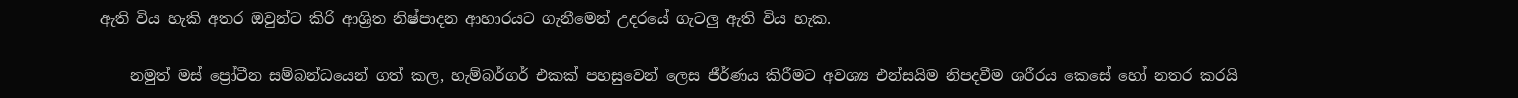ඇති විය හැකි අතර ඔවුන්ට කිරි ආශ්‍රිත නිෂ්පාදන ආහාරයට ගැනීමෙන් උදරයේ ගැටලු ඇති විය හැක.

    නමුත් මස් ප්‍රෝටීන සම්බන්ධයෙන් ගත් කල, හැම්බර්ගර් එකක් පහසුවෙන් ලෙස ජීර්ණය කිරීමට අවශ්‍ය එන්සයිම නිපදවීම ශරීරය කෙසේ හෝ නතර කරයි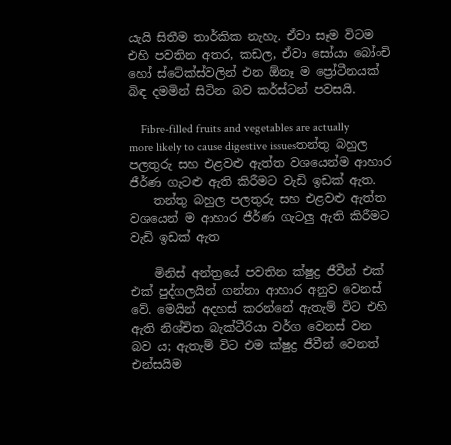යැයි සිතීම තාර්කික නැහැ. ඒවා සෑම විටම එහි පවතින අතර, කඩල, ඒවා සෝයා බෝංචි හෝ ස්ටේක්ස්වලින් එන ඕනෑ ම ප්‍රෝටීනයක් බිඳ දමමින් සිටින බව කර්ස්ටන් පවසයි.

    Fibre-filled fruits and vegetables are actually more likely to cause digestive issuesතන්තු බහුල පලතුරු සහ එළවළු ඇත්ත වශයෙන්ම ආහාර ජීර්ණ ගැටළු ඇති කිරීමට වැඩි ඉඩක් ඇත.
    තන්තු බහුල පලතුරු සහ එළවළු ඇත්ත වශයෙන් ම ආහාර ජීර්ණ ගැටලු ඇති කිරීමට වැඩි ඉඩක් ඇත

    මිනිස් අන්ත්‍රයේ පවතින ක්ෂුද්‍ර ජීවීන් එක් එක් පුද්ගලයින් ගන්නා ආහාර අනුව වෙනස් වේ. මෙයින් අදහස් කරන්නේ ඇතැම් විට එහි ඇති නිශ්චිත බැක්ටීරියා වර්ග වෙනස් වන බව ය; ඇතැම් විට එම ක්ෂුද්‍ර ජීවීන් වෙනත් එන්සයිම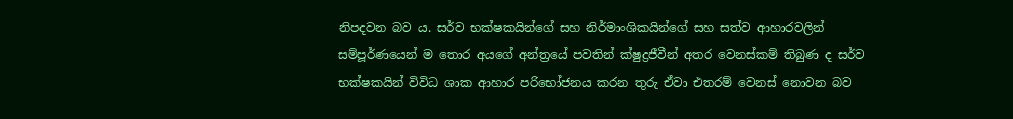නිපදවන බව ය. සර්ව භක්ෂකයින්ගේ සහ නිර්මාංශිකයින්ගේ සහ සත්ව ආහාරවලින් සම්පූර්ණයෙන් ම තොර අයගේ අන්ත්‍රයේ පවතින් ක්ෂුද්‍රජීවීන් අතර වෙනස්කම් තිබුණ ද සර්ව භක්ෂකයින් විවිධ ශාක ආහාර පරිභෝජනය කරන තුරු ඒවා එතරම් වෙනස් නොවන බව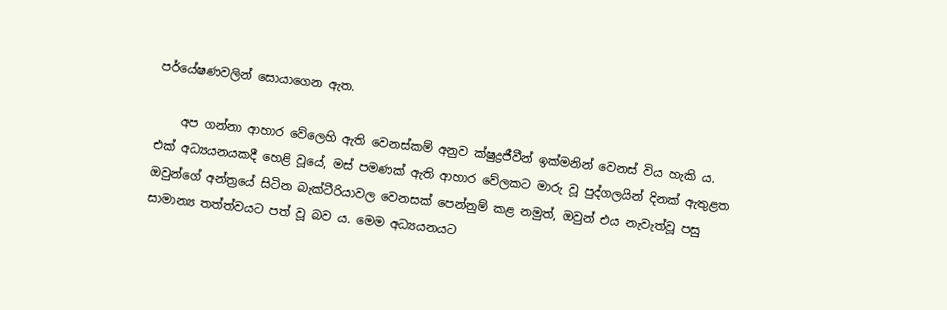පර්යේෂණවලින් සොයාගෙන ඇත.

    අප ගන්නා ආහාර වේලෙහි ඇති වෙනස්කම් අනුව ක්ෂුද්‍රජීවීන් ඉක්මනින් වෙනස් විය හැකි ය. එක් අධ්‍යයනයකදී හෙළි වූයේ, මස් පමණක් ඇති ආහාර වේලකට මාරු වූ පුද්ගලයින් දිනක් ඇතුළත ඔවුන්ගේ අන්ත්‍රයේ සිටින බැක්ටීරියාවල වෙනසක් පෙන්නුම් කළ නමුත්, ඔවුන් එය නැවැත්වූ පසු සාමාන්‍ය තත්ත්වයට පත් වූ බව ය. මෙම අධ්‍යයනයට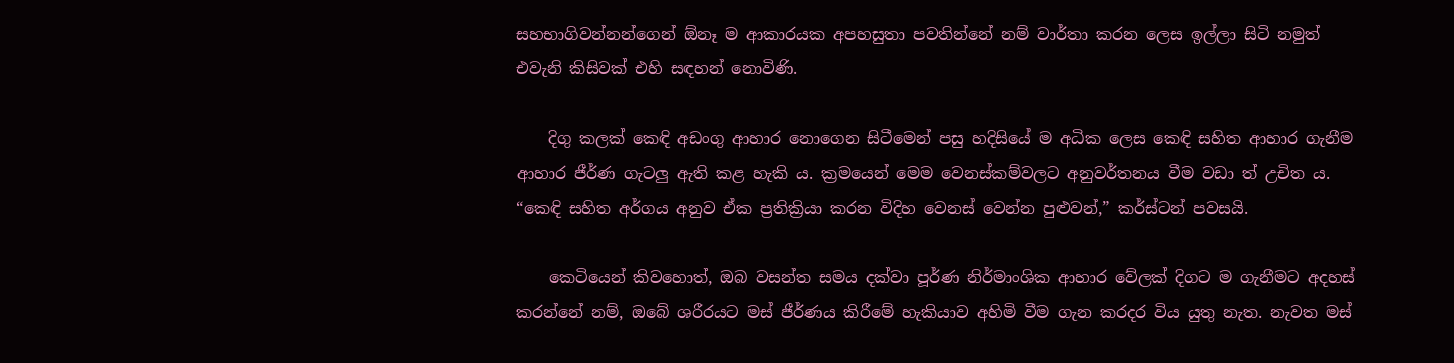සහභාගිවන්නන්ගෙන් ඕනෑ ම ආකාරයක අපහසුතා පවතින්නේ නම් වාර්තා කරන ලෙස ඉල්ලා සිටි නමුත් එවැනි කිසිවක් එහි සඳහන් නොවිණි.

    දිගු කලක් කෙඳි අඩංගු ආහාර නොගෙන සිටීමෙන් පසු හදිසියේ ම අධික ලෙස කෙඳි සහිත ආහාර ගැනීම ආහාර ජීර්ණ ගැටලු ඇති කළ හැකි ය. ක්‍රමයෙන් මෙම වෙනස්කම්වලට අනුවර්තනය වීම වඩා ත් උචිත ය. “කෙඳි සහිත අර්ගය අනුව ඒක ප්‍රතික්‍රියා කරන විදිහ වෙනස් වෙන්න පුළුවන්,” කර්ස්ටන් පවසයි.

    කෙටියෙන් කිවහොත්, ඔබ වසන්ත සමය දක්වා පූර්ණ නිර්මාංශික ආහාර වේලක් දිගට ම ගැනීමට අදහස් කරන්නේ නම්, ඔබේ ශරීරයට මස් ජීර්ණය කිරීමේ හැකියාව අහිමි වීම ගැන කරදර විය යුතු නැත. නැවත මස්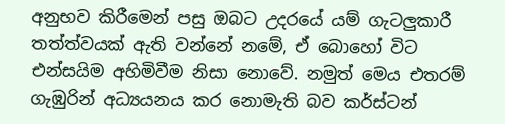අනුභව කිරීමෙන් පසු ඔබට උදරයේ යම් ගැටලුකාරී තත්ත්වයක් ඇති වන්නේ නමේ, ඒ බොහෝ විට එන්සයිම අහිමිවීම නිසා නොවේ. නමුත් මෙය එතරම් ගැඹුරින් අධ්‍යයනය කර නොමැති බව කර්ස්ටන්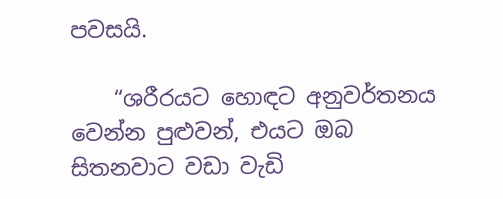පවසයි.

    “ශරීරයට හොඳට අනුවර්තනය වෙන්න පුළුවන්, එයට ඔබ සිතනවාට වඩා වැඩි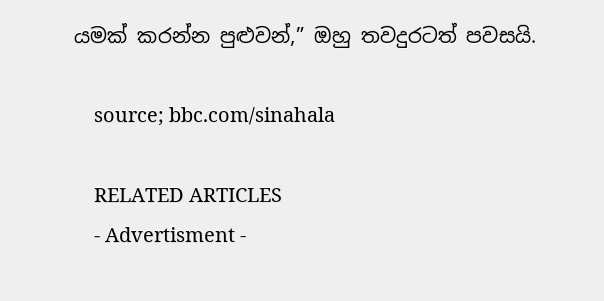යමක් කරන්න පුළුවන්,” ඔහු තවදුරටත් පවසයි.

    source; bbc.com/sinahala

    RELATED ARTICLES
    - Advertisment -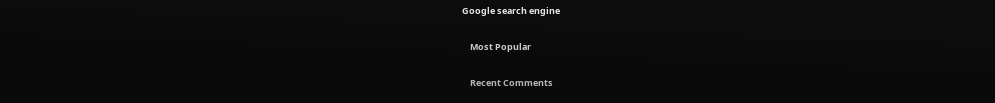Google search engine

    Most Popular

    Recent Comments